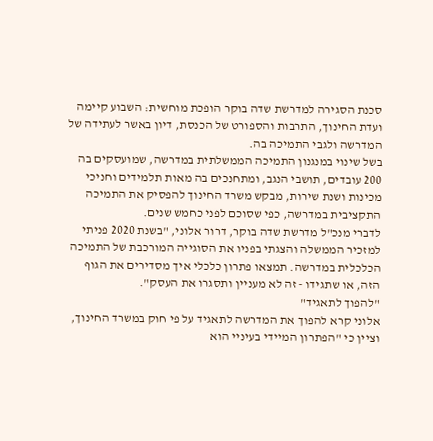סכנת הסגירה למדרשת שדה בוקר הופכת מוחשית: השבוע קיימה ועדת החינוך, התרבות והספורט של הכנסת, דיון באשר לעתידה של המדרשה ולגבי התמיכה בה.
בשל שינוי במנגנון התמיכה הממשלתית במדרשה, שמועסקים בה 200 עובדים, תושבי הנגב, ומתחנכים בה מאות תלמידים וחניכי מכינות ושנת שירות, מבקש משרד החינוך להפסיק את התמיכה התקציבית במדרשה, כפי שסוכם לפני כחמש שנים.
לדברי מנכ"ל מדרשת שדה בוקר, דרור אלוני, "בשנת 2020 פניתי למזכיר הממשלה והצגתי בפניו את הסוגייה המורכבת של התמיכה הכלכלית במדרשה. תמצאו פתרון כלכלי איך מסדירים את הגוף הזה, או שתגידו - זה לא מעניין ותסגרו את העסק".
"להפוך לתאגיד"
אלוני קרא להפוך את המדרשה לתאגיד על פי חוק במשרד החינוך, וציין כי "הפתרון המיידי בעיניי הוא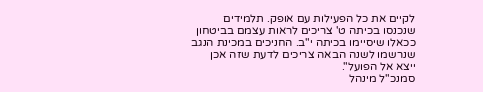לקיים את כל הפעילות עם אופק. תלמידים שנכנסו בכיתה ט' צריכים לראות עצמם בביטחון ככאלו שיסיימו בכיתה י"ב. החניכים במכינת הנגב שנרשמו לשנה הבאה צריכים לדעת שזה אכן ייצא אל הפועל".
סמנכ"ל מינהל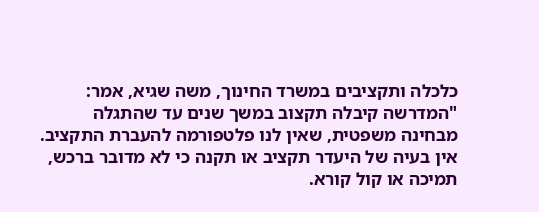כלכלה ותקציבים במשרד החינוך, משה שגיא, אמר: "המדרשה קיבלה תקצוב במשך שנים עד שהתגלה מבחינה משפטית, שאין לנו פלטפורמה להעברת התקציב. אין בעיה של היעדר תקציב או תקנה כי לא מדובר ברכש, תמיכה או קול קורא.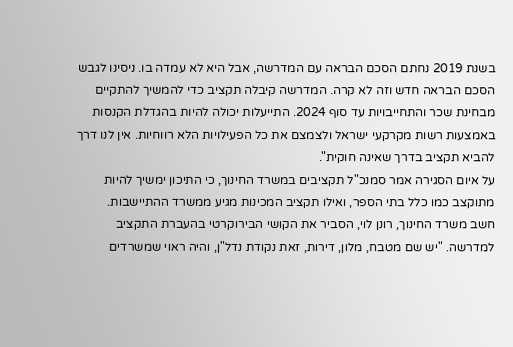בשנת 2019 נחתם הסכם הבראה עם המדרשה, אבל היא לא עמדה בו. ניסינו לגבש הסכם הבראה חדש וזה לא קרה. המדרשה קיבלה תקציב כדי להמשיך להתקיים מבחינת שכר והתחייבויות עד סוף 2024. התייעלות יכולה להיות בהגדלת הקנסות באמצעות רשות מקרקעי ישראל ולצמצם את כל הפעילויות הלא רווחיות. אין לנו דרך להביא תקציב בדרך שאינה חוקית".
על איום הסגירה אמר סמנכ"ל תקציבים במשרד החינוך, כי התיכון ימשיך להיות מתוקצב כמו כלל בתי הספר, ואילו תקציב המכינות מגיע ממשרד ההתיישבות.
חשב משרד החינוך, רונן לוי, הסביר את הקושי הבירוקרטי בהעברת התקציב למדרשה. "יש שם מטבח, מלון, דירות, זאת נקודת נדל"ן, והיה ראוי שמשרדים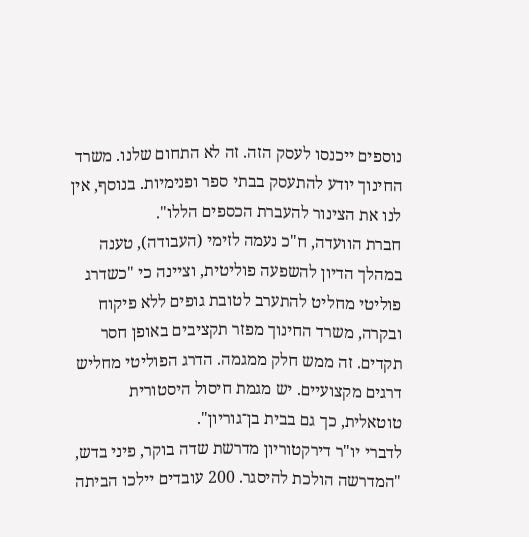נוספים ייכנסו לעסק הזה. זה לא התחום שלנו. משרד החינוך יודע להתעסק בבתי ספר ופנימיות. בנוסף, אין לנו את הצינור להעברת הכספים הללו".
חברת הוועדה, ח"כ נעמה לזימי (העבודה), טענה במהלך הדיון להשפעה פוליטית, וציינה כי "כשדרג פוליטי מחליט להתערב לטובת גופים ללא פיקוח ובקרה, משרד החינוך מפזר תקציבים באופן חסר תקדים. זה ממש חלק ממגמה. הדרג הפוליטי מחליש דרגים מקצועיים. יש מגמת חיסול היסטורית טוטאלית, כך גם בבית בן־גוריון".
לדברי יו"ר דירקטוריון מדרשת שדה בוקר, פיני בדש, "המדרשה הולכת להיסגר. 200 עובדים יילכו הביתה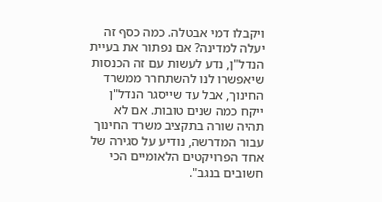ויקבלו דמי אבטלה. כמה כסף זה יעלה למדינה? אם נפתור את בעיית הנדל"ן, נדע לעשות עם זה הכנסות שיאפשרו לנו להשתחרר ממשרד החינוך, אבל עד שייסגר הנדל"ן ייקח כמה שנים טובות. אם לא תהיה שורה בתקציב משרד החינוך עבור המדרשה, נודיע על סגירה של אחד הפרויקטים הלאומיים הכי חשובים בנגב".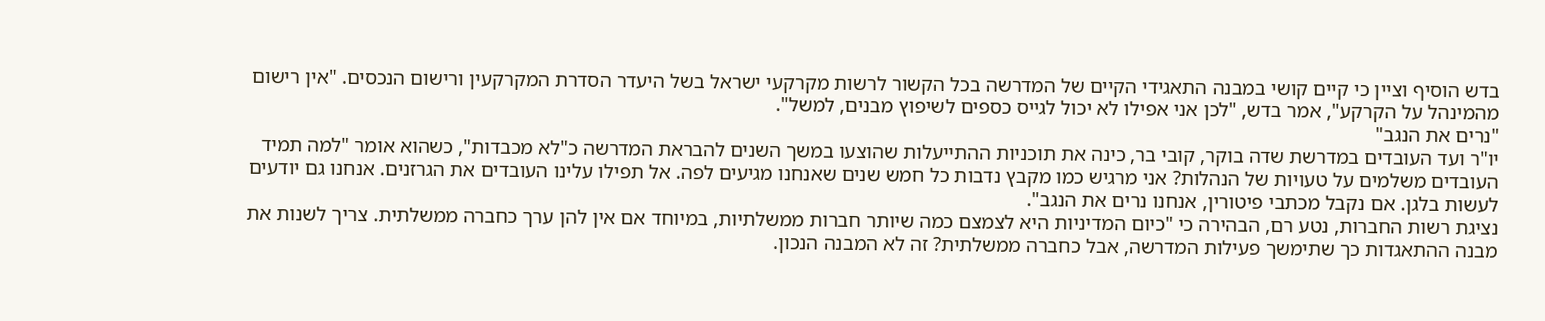בדש הוסיף וציין כי קיים קושי במבנה התאגידי הקיים של המדרשה בכל הקשור לרשות מקרקעי ישראל בשל היעדר הסדרת המקרקעין ורישום הנכסים. "אין רישום מהמינהל על הקרקע", אמר בדש, "לכן אני אפילו לא יכול לגייס כספים לשיפוץ מבנים, למשל".
"נרים את הנגב"
יו"ר ועד העובדים במדרשת שדה בוקר, קובי בר, כינה את תוכניות ההתייעלות שהוצעו במשך השנים להבראת המדרשה כ"לא מכבדות", כשהוא אומר "למה תמיד העובדים משלמים על טעויות של הנהלות? אני מרגיש כמו מקבץ נדבות כל חמש שנים שאנחנו מגיעים לפה. אל תפילו עלינו העובדים את הגרזנים. אנחנו גם יודעים לעשות בלגן. אם נקבל מכתבי פיטורין, אנחנו נרים את הנגב".
נציגת רשות החברות, נטע רם, הבהירה כי "כיום המדיניות היא לצמצם כמה שיותר חברות ממשלתיות, במיוחד אם אין להן ערך כחברה ממשלתית. צריך לשנות את מבנה ההתאגדות כך שתימשך פעילות המדרשה, אבל כחברה ממשלתית? זה לא המבנה הנכון.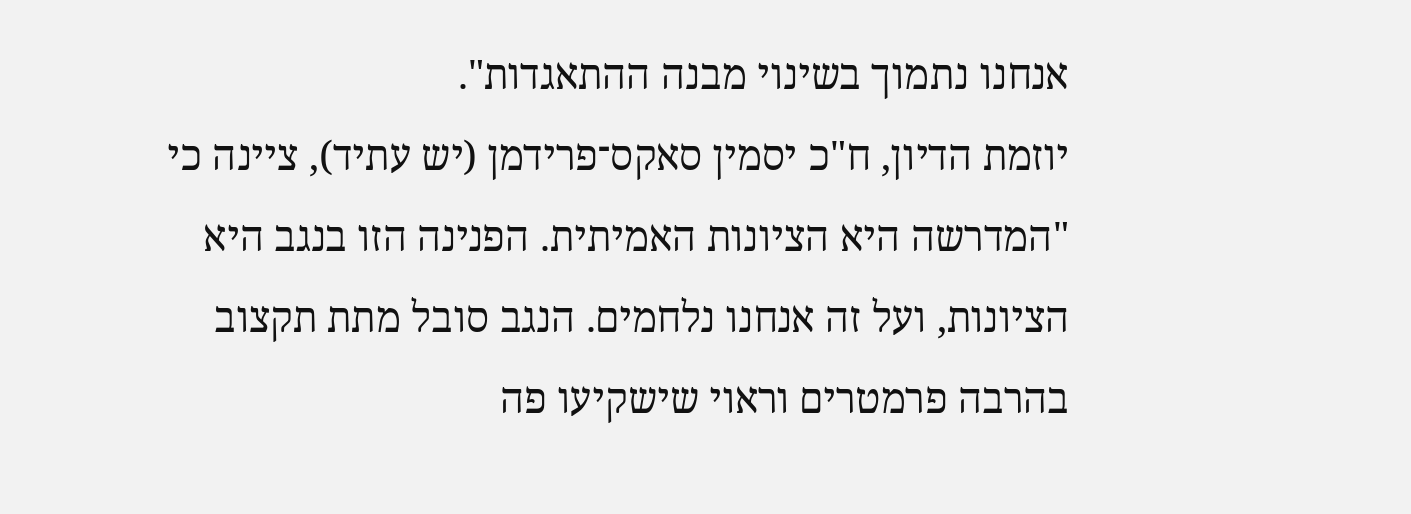אנחנו נתמוך בשינוי מבנה ההתאגדות".
יוזמת הדיון, ח"כ יסמין סאקס־פרידמן (יש עתיד), ציינה כי "המדרשה היא הציונות האמיתית. הפנינה הזו בנגב היא הציונות, ועל זה אנחנו נלחמים. הנגב סובל מתת תקצוב בהרבה פרמטרים וראוי שישקיעו פה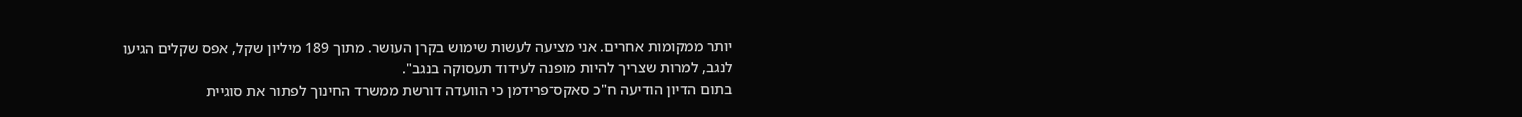יותר ממקומות אחרים. אני מציעה לעשות שימוש בקרן העושר. מתוך 189 מיליון שקל, אפס שקלים הגיעו לנגב, למרות שצריך להיות מופנה לעידוד תעסוקה בנגב".
בתום הדיון הודיעה ח"כ סאקס־פרידמן כי הוועדה דורשת ממשרד החינוך לפתור את סוגיית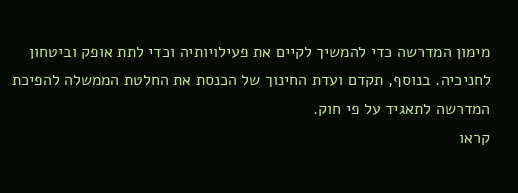מימון המדרשה כדי להמשיך לקיים את פעילויותיה וכדי לתת אופק וביטחון לחניכיה. בנוסף, תקדם ועדת החינוך של הכנסת את החלטת הממשלה להפיכת המדרשה לתאגיד על פי חוק.
קראו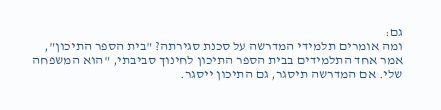גם:
ומה אומרים תלמידי המדרשה על סכנת סגירתה? "בית הספר התיכון", אמר אחד התלמידים בבית הספר התיכון לחינוך סביבתי, "הוא המשפחה שלי. אם המדרשה תיסגר, גם התיכון ייסגר.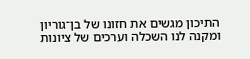התיכון מגשים את חזונו של בן־גוריון ומקנה לנו השכלה וערכים של ציונות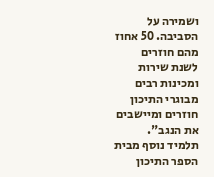ושמירה על הסביבה. 50 אחוז מהם חוזרים לשנת שירות ומכינות רבים מבוגרי התיכון חוזרים ומיישבים את הנגב".
תלמיד נוסף מבית הספר התיכון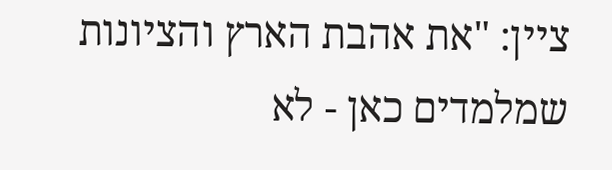ציין: "את אהבת הארץ והציונות שמלמדים כאן - לא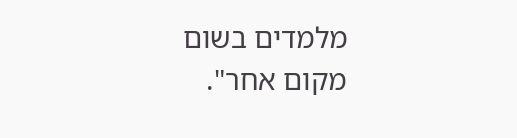מלמדים בשום מקום אחר".